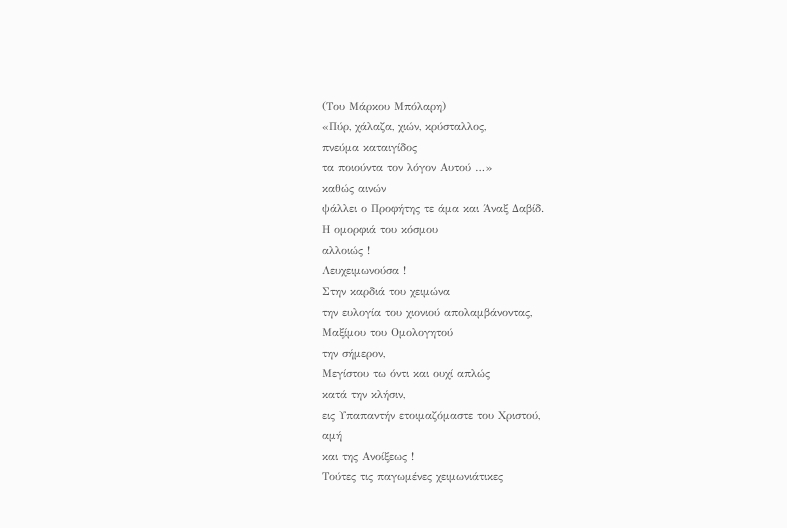(Του Μάρκου Μπόλαρη)
«Πύρ, χάλαζα, χιών, κρύσταλλος,
πνεύμα καταιγίδος
τα ποιούντα τον λόγον Αυτού …»
καθώς αινών
ψάλλει ο Προφήτης τε άμα και Άναξ Δαβίδ.
Η ομορφιά του κόσμου
αλλοιώς !
Λευχειμωνούσα !
Στην καρδιά του χειμώνα
την ευλογία του χιονιού απολαμβάνοντας,
Μαξίμου του Ομολογητού
την σήμερον,
Μεγίστου τω όντι και ουχί απλώς
κατά την κλήσιν,
εις Υπαπαντήν ετοιμαζόμαστε του Χριστού,
αμή
και της Ανοίξεως !
Τούτες τις παγωμένες χειμωνιάτικες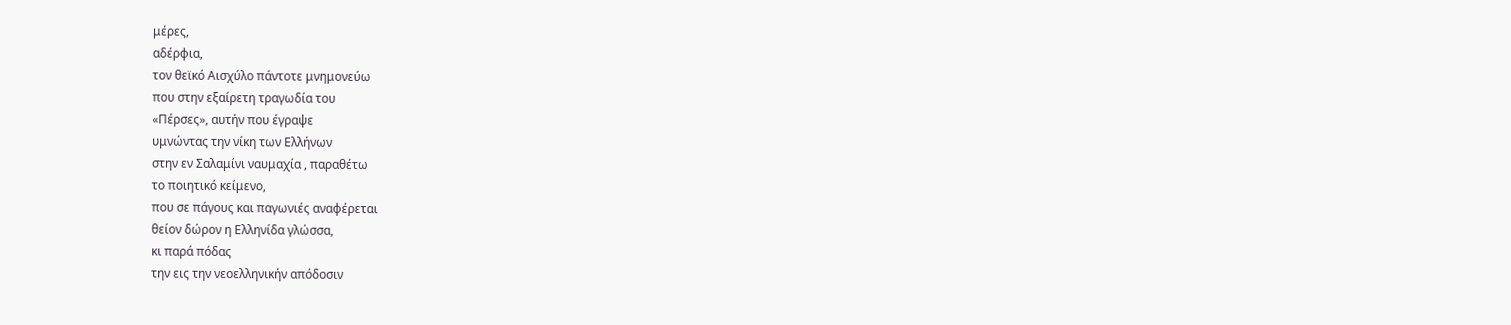μέρες,
αδέρφια,
τον θεϊκό Αισχύλο πάντοτε μνημονεύω
που στην εξαίρετη τραγωδία του
«Πέρσες», αυτήν που έγραψε
υμνώντας την νίκη των Ελλήνων
στην εν Σαλαμίνι ναυμαχία , παραθέτω
το ποιητικό κείμενο,
που σε πάγους και παγωνιές αναφέρεται
θείον δώρον η Ελληνίδα γλώσσα,
κι παρά πόδας
την εις την νεοελληνικήν απόδοσιν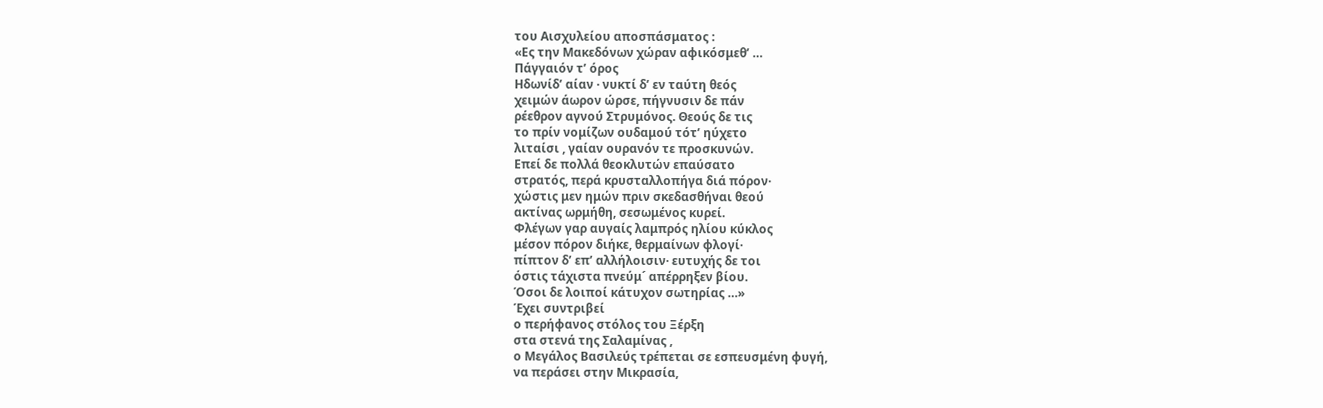του Αισχυλείου αποσπάσματος :
«Ες την Μακεδόνων χώραν αφικόσμεθ’ …
Πάγγαιόν τ’ όρος
Ηδωνίδ’ αίαν · νυκτί δ’ εν ταύτη θεός
χειμών άωρον ώρσε, πήγνυσιν δε πάν
ρέεθρον αγνού Στρυμόνος. Θεούς δε τις
το πρίν νομίζων ουδαμού τότ’ ηύχετο
λιταίσι , γαίαν ουρανόν τε προσκυνών.
Επεί δε πολλά θεοκλυτών επαύσατο
στρατός, περά κρυσταλλοπήγα διά πόρον·
χώστις μεν ημών πριν σκεδασθήναι θεού
ακτίνας ωρμήθη, σεσωμένος κυρεί.
Φλέγων γαρ αυγαίς λαμπρός ηλίου κύκλος
μέσον πόρον διήκε, θερμαίνων φλογί·
πίπτον δ’ επ’ αλλήλοισιν· ευτυχής δε τοι
όστις τάχιστα πνεύμ´ απέρρηξεν βίου.
Όσοι δε λοιποί κάτυχον σωτηρίας …»
Έχει συντριβεί
ο περήφανος στόλος του Ξέρξη
στα στενά της Σαλαμίνας ,
ο Μεγάλος Βασιλεύς τρέπεται σε εσπευσμένη φυγή,
να περάσει στην Μικρασία,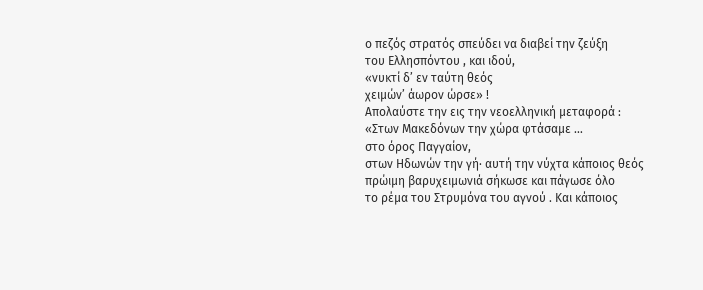ο πεζός στρατός σπεύδει να διαβεί την ζεύξη
του Ελλησπόντου , και ιδού,
«νυκτί δ’ εν ταύτη θεός
χειμών’ άωρον ώρσε» !
Απολαύστε την εις την νεοελληνική μεταφορά :
«Στων Μακεδόνων την χώρα φτάσαμε …
στο όρος Παγγαίον,
στων Ηδωνών την γή· αυτή την νύχτα κάποιος θεός
πρώιμη βαρυχειμωνιά σήκωσε και πάγωσε όλο
το ρέμα του Στρυμόνα του αγνού . Και κάποιος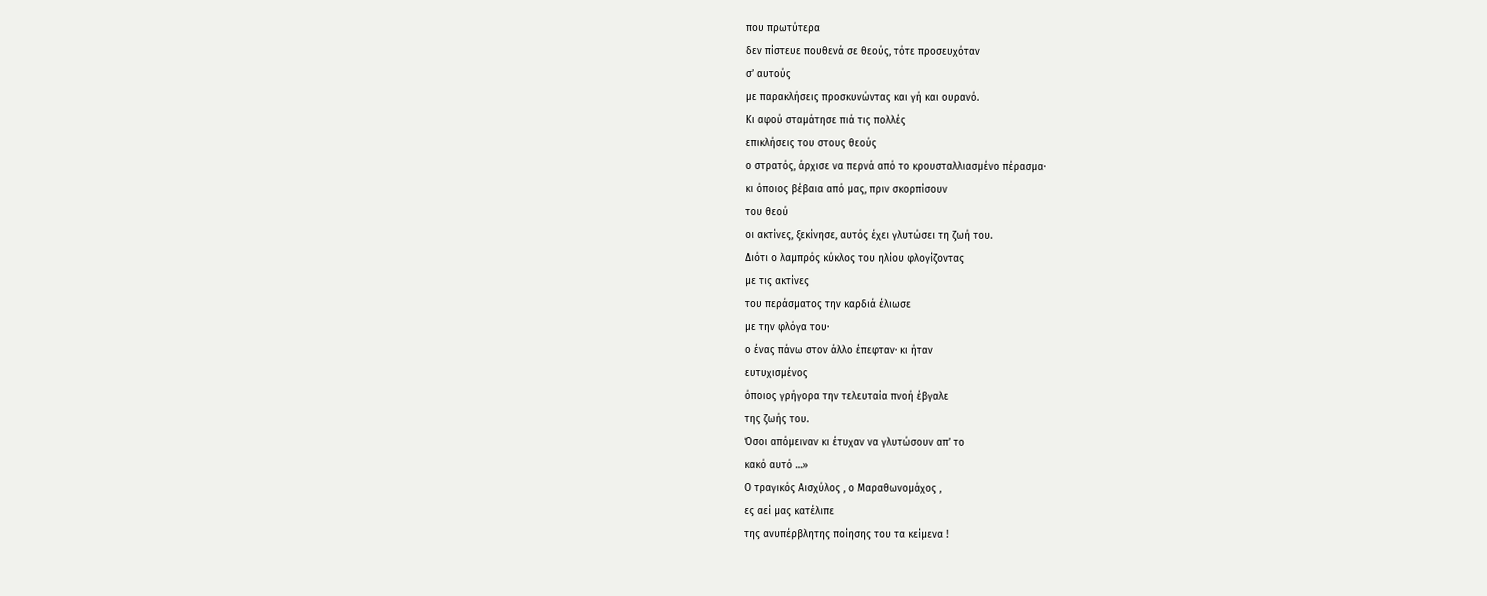που πρωτύτερα
δεν πίστευε πουθενά σε θεούς, τότε προσευχόταν
σ’ αυτούς
με παρακλήσεις προσκυνώντας και γή και ουρανό.
Κι αφού σταμάτησε πιά τις πολλές
επικλήσεις του στους θεούς
ο στρατός, άρχισε να περνά από το κρουσταλλιασμένο πέρασμα·
κι όποιος βέβαια από μας, πριν σκορπίσουν
του θεού
οι ακτίνες, ξεκίνησε, αυτός έχει γλυτώσει τη ζωή του.
Διότι ο λαμπρός κύκλος του ηλίου φλογίζοντας
με τις ακτίνες
του περάσματος την καρδιά έλιωσε
με την φλόγα του·
ο ένας πάνω στον άλλο έπεφταν· κι ήταν
ευτυχισμένος
όποιος γρήγορα την τελευταία πνοή έβγαλε
της ζωής του.
Όσοι απόμειναν κι έτυχαν να γλυτώσουν απ’ το
κακό αυτό …»
Ο τραγικός Αισχύλος , ο Μαραθωνομάχος ,
ες αεί μας κατέλιπε
της ανυπέρβλητης ποίησης του τα κείμενα !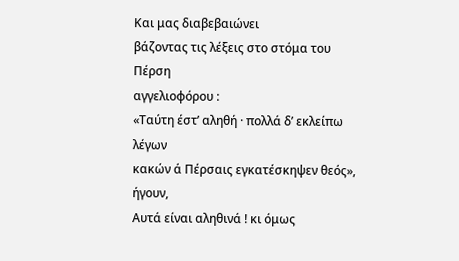Και μας διαβεβαιώνει
βάζοντας τις λέξεις στο στόμα του Πέρση
αγγελιοφόρου :
«Ταύτη έστ’ αληθή · πολλά δ’ εκλείπω λέγων
κακών ά Πέρσαις εγκατέσκηψεν θεός»,
ήγουν,
Αυτά είναι αληθινά ! κι όμως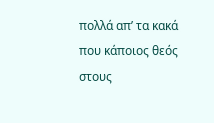πολλά απ’ τα κακά
που κάποιος θεός στους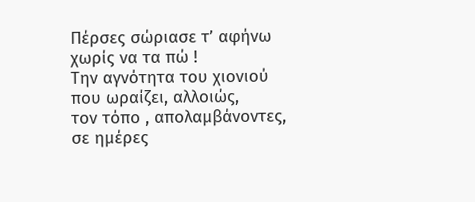Πέρσες σώριασε τ’ αφήνω
χωρίς να τα πώ !
Την αγνότητα του χιονιού που ωραίζει, αλλοιώς,
τον τόπο , απολαμβάνοντες,
σε ημέρες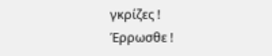γκρίζες !
Έρρωσθε !